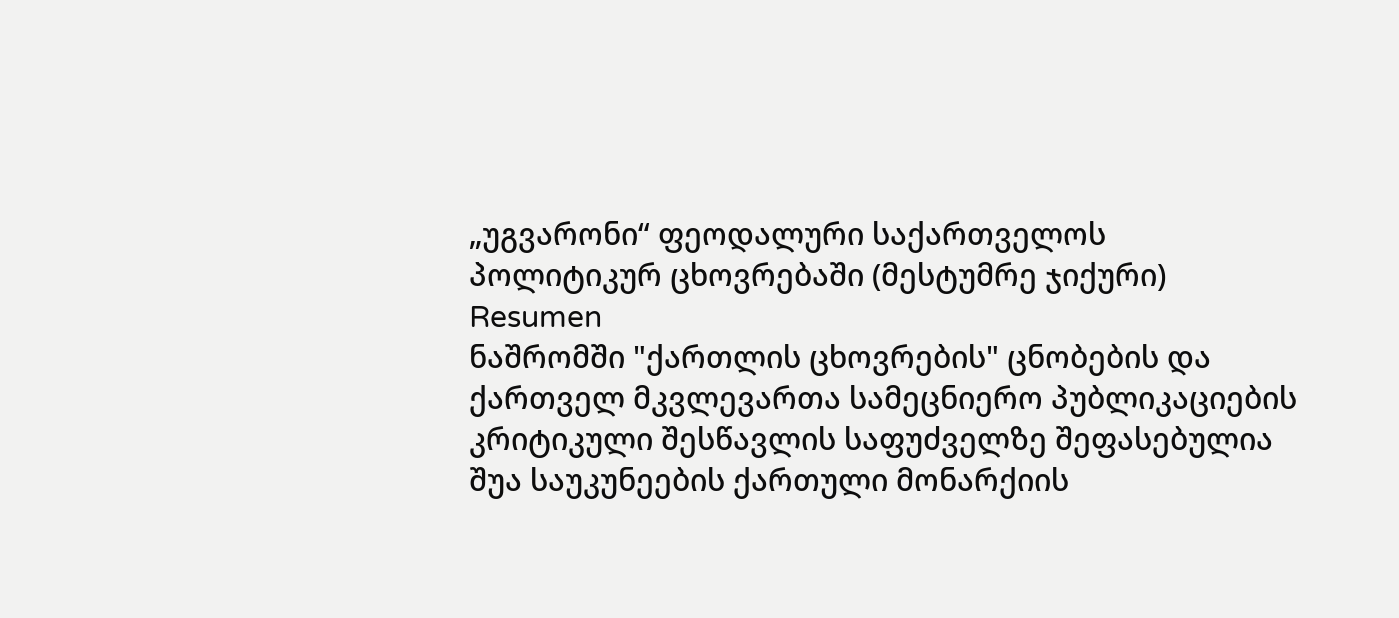„უგვარონი“ ფეოდალური საქართველოს პოლიტიკურ ცხოვრებაში (მესტუმრე ჯიქური)
Resumen
ნაშრომში "ქართლის ცხოვრების" ცნობების და ქართველ მკვლევართა სამეცნიერო პუბლიკაციების კრიტიკული შესწავლის საფუძველზე შეფასებულია შუა საუკუნეების ქართული მონარქიის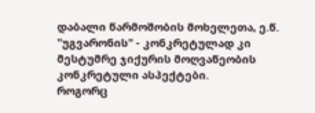დაბალი წარმოშობის მოხელეთა, ე.წ. "უგვარონის" - კონკრეტულად კი მესტუმრე ჯიქურის მოღვაწეობის კონკრეტული ასპექტები.
როგორც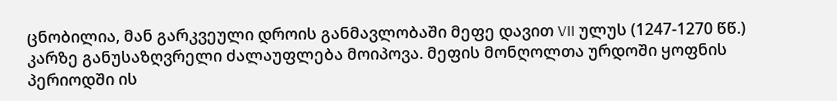ცნობილია, მან გარკვეული დროის განმავლობაში მეფე დავით VII ულუს (1247-1270 წწ.) კარზე განუსაზღვრელი ძალაუფლება მოიპოვა. მეფის მონღოლთა ურდოში ყოფნის პერიოდში ის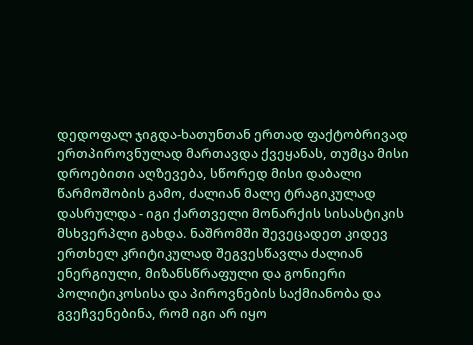დედოფალ ჯიგდა-ხათუნთან ერთად ფაქტობრივად ერთპიროვნულად მართავდა ქვეყანას, თუმცა მისი დროებითი აღზევება, სწორედ მისი დაბალი წარმოშობის გამო, ძალიან მალე ტრაგიკულად დასრულდა - იგი ქართველი მონარქის სისასტიკის მსხვერპლი გახდა. ნაშრომში შევეცადეთ კიდევ ერთხელ კრიტიკულად შეგვესწავლა ძალიან ენერგიული, მიზანსწრაფული და გონიერი პოლიტიკოსისა და პიროვნების საქმიანობა და გვეჩვენებინა, რომ იგი არ იყო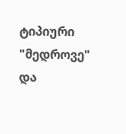ტიპიური "მედროვე" და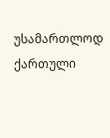უსამართლოდ ქართული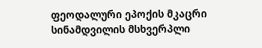ფეოდალური ეპოქის მკაცრი სინამდვილის მსხვერპლი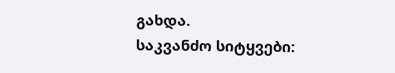გახდა.
საკვანძო სიტყვები: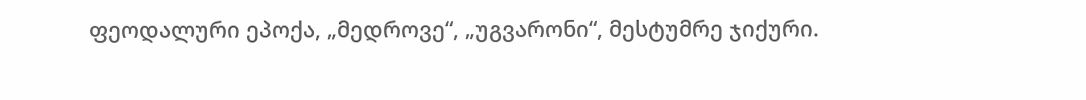ფეოდალური ეპოქა, „მედროვე“, „უგვარონი“, მესტუმრე ჯიქური.